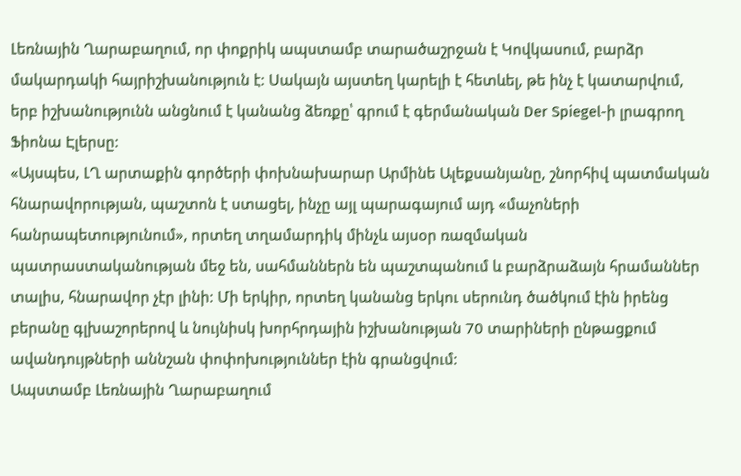Լեռնային Ղարաբաղում, որ փոքրիկ ապստամբ տարածաշրջան է Կովկասում, բարձր մակարդակի հայրիշխանություն է: Սակայն այստեղ կարելի է հետևել, թե ինչ է կատարվում, երբ իշխանությունն անցնում է կանանց ձեռքը՝ գրում է գերմանական Der Spiegel-ի լրագրող Ֆիոնա Էլերսը:
«Այսպես, ԼՂ արտաքին գործերի փոխնախարար Արմինե Ալեքսանյանը, շնորհիվ պատմական հնարավորության, պաշտոն է ստացել, ինչը այլ պարագայում այդ «մաչոների հանրապետությունում», որտեղ տղամարդիկ մինչև այսօր ռազմական պատրաստականության մեջ են, սահմաններն են պաշտպանում և բարձրաձայն հրամաններ տալիս, հնարավոր չէր լինի: Մի երկիր, որտեղ կանանց երկու սերունդ ծածկում էին իրենց բերանը գլխաշորերով և նույնիսկ խորհրդային իշխանության 70 տարիների ընթացքում ավանդույթների աննշան փոփոխություններ էին գրանցվում:
Ապստամբ Լեռնային Ղարաբաղում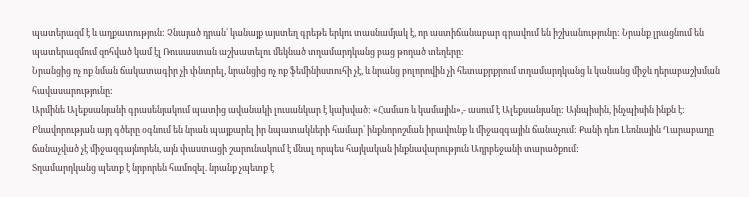պատերազմ է և աղքատություն: Չնայած դրան՝ կանայք այստեղ գրեթե երկու տասնամյակ է, որ աստիճանաբար գրավում են իշխանությունը: Նրանք լրացնում են պատերազմում զոհված կամ էլ Ռուսաստան աշխատելու մեկնած տղամարդկանց բաց թողած տեղերը:
Նրանցից ոչ ոք նման ճակատագիր չի փնտրել, նրանցից ոչ ոք ֆեմինիստուհի չէ, և նրանց բոլորովին չի հետաքրքրում տղամարդկանց և կանանց միջև դերաբաշխման հավասարությունը:
Արմինե Ալեքսանյանի գրասենյակում պատից ավանակի լուսանկար է կախված: «Համառ և կամային»,- ասում է Ալեքսանյանը: Այնպիսին, ինչպիսին ինքն է: Բնավորության այդ գծերը օգնում են նրան պայքարել իր նպատակների համար՝ ինքնորոշման իրավունք և միջազգային ճանաչում: Քանի դեռ Լեռնային Ղարաբաղը ճանաչված չէ միջազգայնորեն, այն փաստացի շարունակում է մնալ որպես հայկական ինքնավարություն Ադրբեջանի տարածքում:
Տղամարդկանց պետք է նրբորեն համոզել. նրանք չպետք է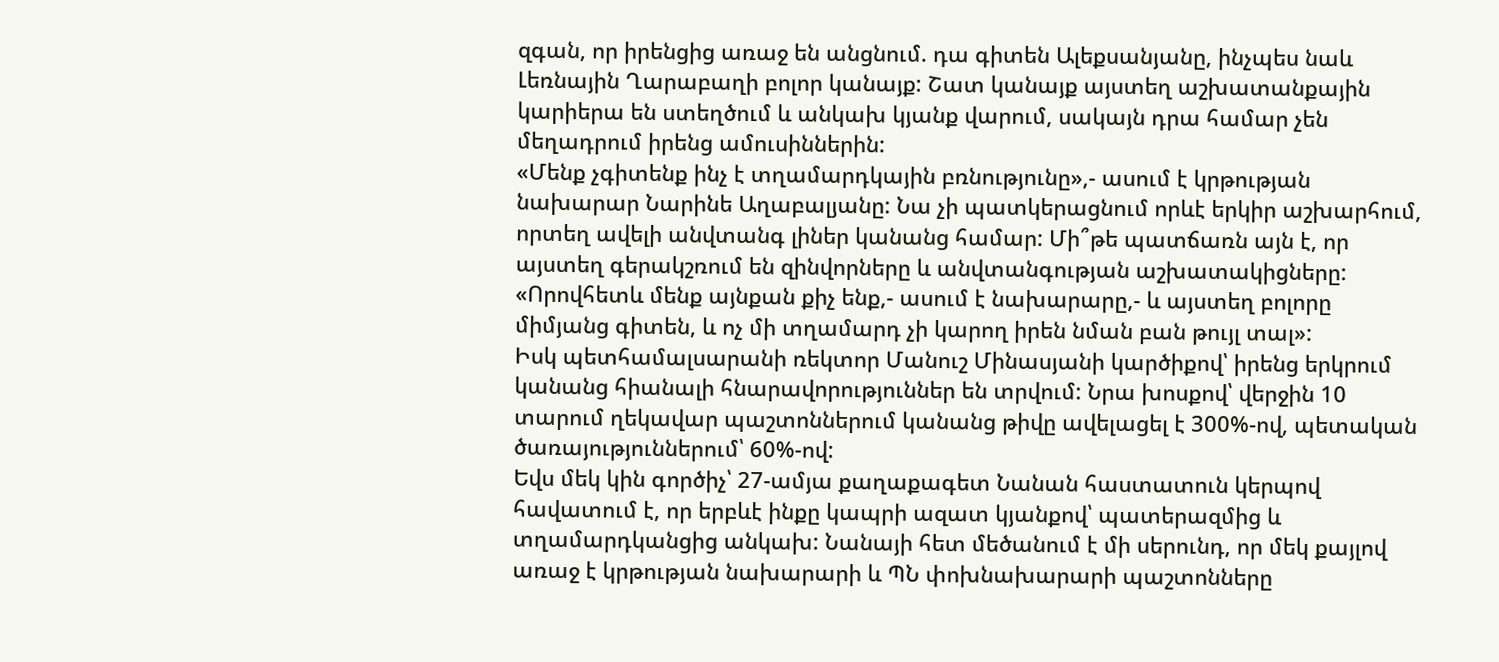զգան, որ իրենցից առաջ են անցնում. դա գիտեն Ալեքսանյանը, ինչպես նաև Լեռնային Ղարաբաղի բոլոր կանայք: Շատ կանայք այստեղ աշխատանքային կարիերա են ստեղծում և անկախ կյանք վարում, սակայն դրա համար չեն մեղադրում իրենց ամուսիններին:
«Մենք չգիտենք ինչ է տղամարդկային բռնությունը»,- ասում է կրթության նախարար Նարինե Աղաբալյանը: Նա չի պատկերացնում որևէ երկիր աշխարհում, որտեղ ավելի անվտանգ լիներ կանանց համար: Մի՞թե պատճառն այն է, որ այստեղ գերակշռում են զինվորները և անվտանգության աշխատակիցները: «Որովհետև մենք այնքան քիչ ենք,- ասում է նախարարը,- և այստեղ բոլորը միմյանց գիտեն, և ոչ մի տղամարդ չի կարող իրեն նման բան թույլ տալ»:
Իսկ պետհամալսարանի ռեկտոր Մանուշ Մինասյանի կարծիքով՝ իրենց երկրում կանանց հիանալի հնարավորություններ են տրվում: Նրա խոսքով՝ վերջին 10 տարում ղեկավար պաշտոններում կանանց թիվը ավելացել է 300%-ով, պետական ծառայություններում՝ 60%-ով:
Եվս մեկ կին գործիչ՝ 27-ամյա քաղաքագետ Նանան հաստատուն կերպով հավատում է, որ երբևէ ինքը կապրի ազատ կյանքով՝ պատերազմից և տղամարդկանցից անկախ: Նանայի հետ մեծանում է մի սերունդ, որ մեկ քայլով առաջ է կրթության նախարարի և ՊՆ փոխնախարարի պաշտոնները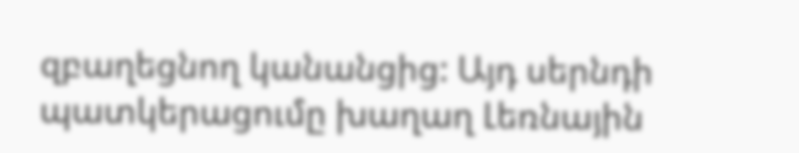զբաղեցնող կանանցից: Այդ սերնդի պատկերացումը խաղաղ Լեռնային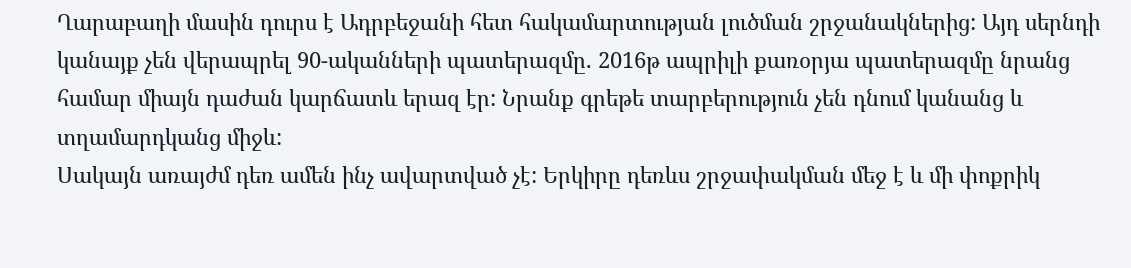Ղարաբաղի մասին դուրս է Ադրբեջանի հետ հակամարտության լուծման շրջանակներից: Այդ սերնդի կանայք չեն վերապրել 90-ականների պատերազմը. 2016թ ապրիլի քառօրյա պատերազմը նրանց համար միայն դաժան կարճատև երազ էր: Նրանք գրեթե տարբերություն չեն դնում կանանց և տղամարդկանց միջև:
Սակայն առայժմ դեռ ամեն ինչ ավարտված չէ: Երկիրը դեռևս շրջափակման մեջ է և մի փոքրիկ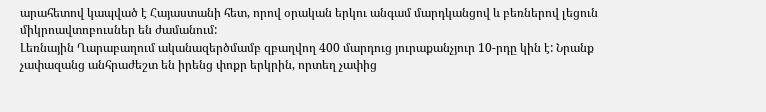արահետով կապված է Հայաստանի հետ, որով օրական երկու անգամ մարդկանցով և բեռներով լեցուն միկրոավտոբուսներ են ժամանում:
Լեռնային Ղարաբաղում ականազերծմամբ զբաղվող 400 մարդուց յուրաքանչյուր 10-րդը կին է: Նրանք չափազանց անհրաժեշտ են իրենց փոքր երկրին, որտեղ չափից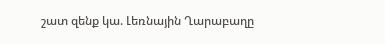շատ զենք կա. Լեռնային Ղարաբաղը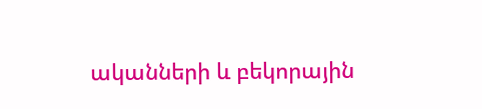ականների և բեկորային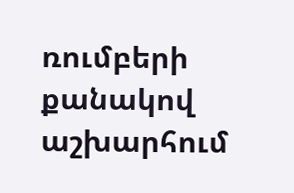ռումբերի քանակով աշխարհում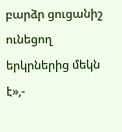բարձր ցուցանիշ ունեցող երկրներից մեկն է»,-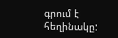գրում է հեղինակը: